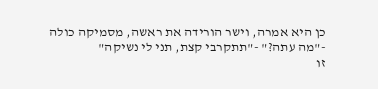כן היא אמרה, וישר הורידה את ראשה, מסמיקה כולה
-"מה עתה?" -"תתקרבי קצת, תני לי נשיקה"
זו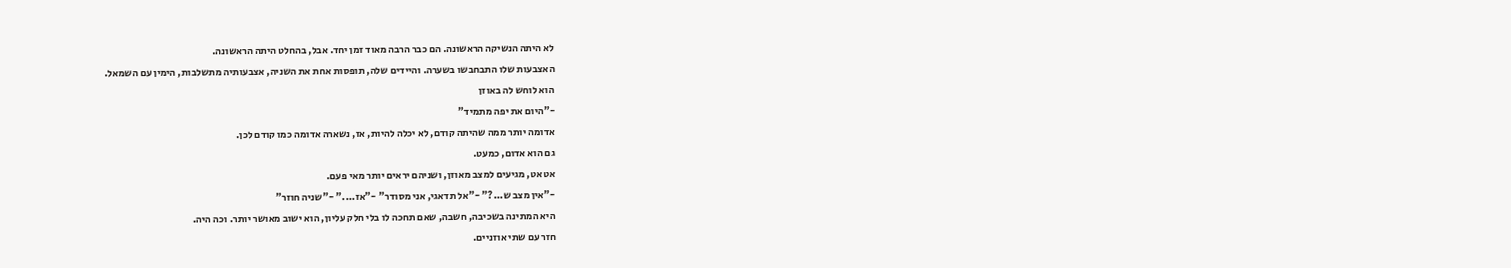לא היתה הנשיקה הראשונה. הם כבר הרבה מאוד זמן יחד. אבל, בהחלט היתה הראשונה.
האצבעות שלו התבחבשו בשערה. והיידים שלה, תופסות אחת את השניה, אצבעותיה מתשלבות, הימין עם השמאל.
הוא לוחש לה באוזן
-"היום את יפה מתמיד"
אדומה יותר ממה שהיתה קודם, לא יכלה להיות, אז, נשארה אדומה כמו קודם לכן.
גם הוא אדום, כמעט.
אט אט, מגיעים למצב מאוזן, ושניהם יראים יותר מאי פעם.
-"אין מצב ש...?" -"אל תדאגי, אני מסודר" -"אז...." -"שניה חוזר"
היא המתינה בשכיבה, חשבה, שאם תחכה לו בלי חלק עליון, הוא ישוב מאושר יותר. וכה היה.
חזר עם שתי אוזניים.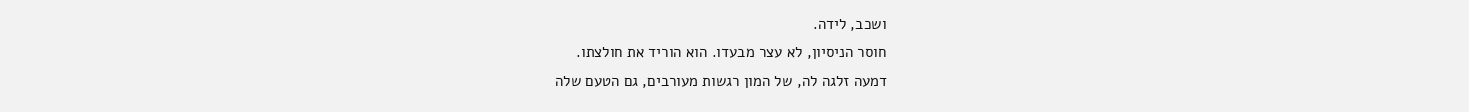ושכב, לידה.
חוסר הניסיון, לא עצר מבעדו. הוא הוריד את חולצתו.
דמעה זלגה לה, של המון רגשות מעורבים, גם הטעם שלה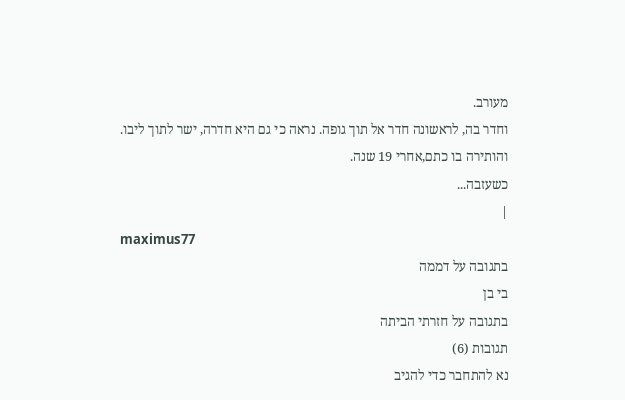מעורב.
וחדר בה, לראשונה חדר אל תוך גופה. נראה כי גם היא חדרה, ישר לתוך ליבו.
והותירה בו כתם,אחרי 19 שנה.
כשעזבה...
|
maximus77
בתגובה על דממה
בי בן
בתגובה על חזרתי הביתה
תגובות (6)
נא להתחבר כדי להגיב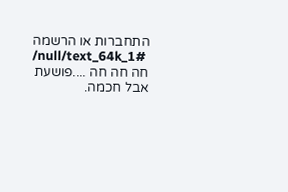התחברות או הרשמה
/null/text_64k_1#
חה חה חה ....פושעת אבל חכמה.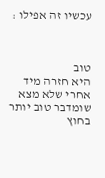עכשיו זה אפילו :



טוב
היא חזרה מיד אחרי שלא מצא שומדבר טוב יותר בחוץ